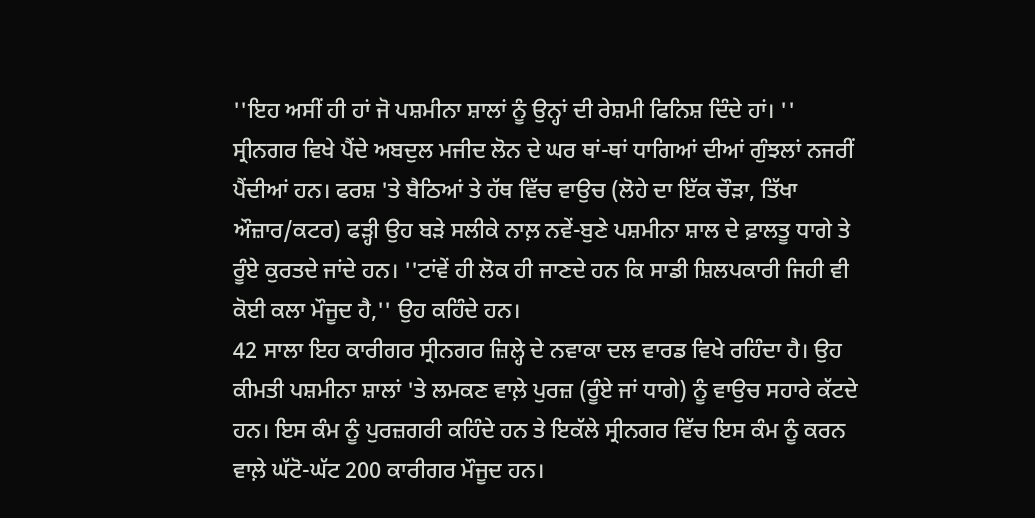''ਇਹ ਅਸੀਂ ਹੀ ਹਾਂ ਜੋ ਪਸ਼ਮੀਨਾ ਸ਼ਾਲਾਂ ਨੂੰ ਉਨ੍ਹਾਂ ਦੀ ਰੇਸ਼ਮੀ ਫਿਨਿਸ਼ ਦਿੰਦੇ ਹਾਂ। ''
ਸ੍ਰੀਨਗਰ ਵਿਖੇ ਪੈਂਦੇ ਅਬਦੁਲ ਮਜੀਦ ਲੋਨ ਦੇ ਘਰ ਥਾਂ-ਥਾਂ ਧਾਗਿਆਂ ਦੀਆਂ ਗੁੰਝਲਾਂ ਨਜਰੀਂ ਪੈਂਦੀਆਂ ਹਨ। ਫਰਸ਼ 'ਤੇ ਬੈਠਿਆਂ ਤੇ ਹੱਥ ਵਿੱਚ ਵਾਉਚ (ਲੋਹੇ ਦਾ ਇੱਕ ਚੌੜਾ, ਤਿੱਖਾ ਔਜ਼ਾਰ/ਕਟਰ) ਫੜ੍ਹੀ ਉਹ ਬੜੇ ਸਲੀਕੇ ਨਾਲ਼ ਨਵੇਂ-ਬੁਣੇ ਪਸ਼ਮੀਨਾ ਸ਼ਾਲ ਦੇ ਫ਼ਾਲਤੂ ਧਾਗੇ ਤੇ ਰੂੰਏ ਕੁਰਤਦੇ ਜਾਂਦੇ ਹਨ। ''ਟਾਂਵੇਂ ਹੀ ਲੋਕ ਹੀ ਜਾਣਦੇ ਹਨ ਕਿ ਸਾਡੀ ਸ਼ਿਲਪਕਾਰੀ ਜਿਹੀ ਵੀ ਕੋਈ ਕਲਾ ਮੌਜੂਦ ਹੈ,'' ਉਹ ਕਹਿੰਦੇ ਹਨ।
42 ਸਾਲਾ ਇਹ ਕਾਰੀਗਰ ਸ੍ਰੀਨਗਰ ਜ਼ਿਲ੍ਹੇ ਦੇ ਨਵਾਕਾ ਦਲ ਵਾਰਡ ਵਿਖੇ ਰਹਿੰਦਾ ਹੈ। ਉਹ ਕੀਮਤੀ ਪਸ਼ਮੀਨਾ ਸ਼ਾਲਾਂ 'ਤੇ ਲਮਕਣ ਵਾਲ਼ੇ ਪੁਰਜ਼ (ਰੂੰਏ ਜਾਂ ਧਾਗੇ) ਨੂੰ ਵਾਉਚ ਸਹਾਰੇ ਕੱਟਦੇ ਹਨ। ਇਸ ਕੰਮ ਨੂੰ ਪੁਰਜ਼ਗਰੀ ਕਹਿੰਦੇ ਹਨ ਤੇ ਇਕੱਲੇ ਸ੍ਰੀਨਗਰ ਵਿੱਚ ਇਸ ਕੰਮ ਨੂੰ ਕਰਨ ਵਾਲ਼ੇ ਘੱਟੋ-ਘੱਟ 200 ਕਾਰੀਗਰ ਮੌਜੂਦ ਹਨ।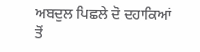ਅਬਦੁਲ ਪਿਛਲੇ ਦੋ ਦਹਾਕਿਆਂ ਤੋਂ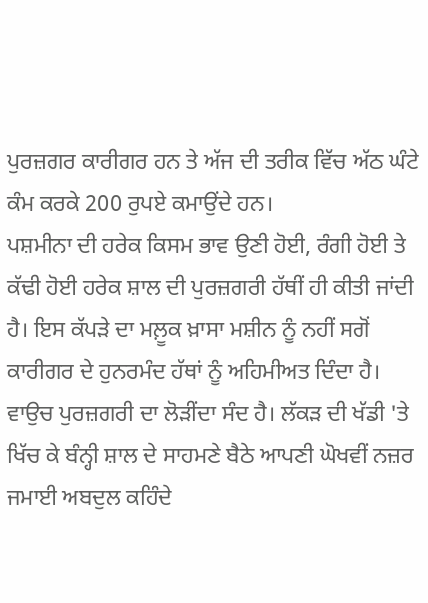ਪੁਰਜ਼ਗਰ ਕਾਰੀਗਰ ਹਨ ਤੇ ਅੱਜ ਦੀ ਤਰੀਕ ਵਿੱਚ ਅੱਠ ਘੰਟੇ ਕੰਮ ਕਰਕੇ 200 ਰੁਪਏ ਕਮਾਉਂਦੇ ਹਨ।
ਪਸ਼ਮੀਨਾ ਦੀ ਹਰੇਕ ਕਿਸਮ ਭਾਵ ਉਣੀ ਹੋਈ, ਰੰਗੀ ਹੋਈ ਤੇ ਕੱਢੀ ਹੋਈ ਹਰੇਕ ਸ਼ਾਲ ਦੀ ਪੁਰਜ਼ਗਰੀ ਹੱਥੀਂ ਹੀ ਕੀਤੀ ਜਾਂਦੀ ਹੈ। ਇਸ ਕੱਪੜੇ ਦਾ ਮਲ਼ੂਕ ਖ਼ਾਸਾ ਮਸ਼ੀਨ ਨੂੰ ਨਹੀਂ ਸਗੋਂ ਕਾਰੀਗਰ ਦੇ ਹੁਨਰਮੰਦ ਹੱਥਾਂ ਨੂੰ ਅਹਿਮੀਅਤ ਦਿੰਦਾ ਹੈ।
ਵਾਉਚ ਪੁਰਜ਼ਗਰੀ ਦਾ ਲੋੜੀਂਦਾ ਸੰਦ ਹੈ। ਲੱਕੜ ਦੀ ਖੱਡੀ 'ਤੇ ਖਿੱਚ ਕੇ ਬੰਨ੍ਹੀ ਸ਼ਾਲ ਦੇ ਸਾਹਮਣੇ ਬੈਠੇ ਆਪਣੀ ਘੋਖਵੀਂ ਨਜ਼ਰ ਜਮਾਈ ਅਬਦੁਲ ਕਹਿੰਦੇ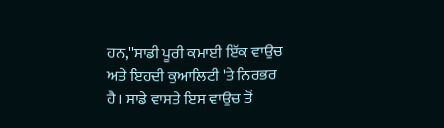ਹਨ,''ਸਾਡੀ ਪੂਰੀ ਕਮਾਈ ਇੱਕ ਵਾਉਚ ਅਤੇ ਇਹਦੀ ਕੁਆਲਿਟੀ 'ਤੇ ਨਿਰਭਰ ਹੈ। ਸਾਡੇ ਵਾਸਤੇ ਇਸ ਵਾਉਚ ਤੋਂ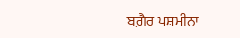ਬਗ਼ੈਰ ਪਸ਼ਮੀਨਾ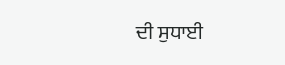ਦੀ ਸੁਧਾਈ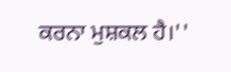ਕਰਨਾ ਮੁਸ਼ਕਲ ਹੈ।''